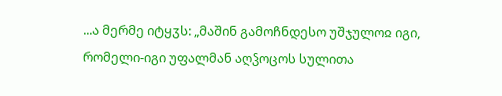...ა მერმე იტყჳს: „მაშინ გამოჩნდესო უშჯულოჲ იგი, რომელი-იგი უფალმან აღჴოცოს სულითა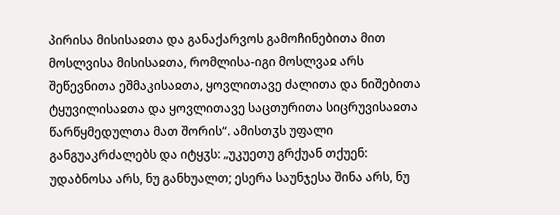პირისა მისისაჲთა და განაქარვოს გამოჩინებითა მით მოსლვისა მისისაჲთა, რომლისა-იგი მოსლვაჲ არს შეწევნითა ეშმაკისაჲთა, ყოვლითავე ძალითა და ნიშებითა ტყუვილისაჲთა და ყოვლითავე საცთურითა სიცრუვისაჲთა წარწყმედულთა მათ შორის“. ამისთჳს უფალი განგუაკრძალებს და იტყჳს: „უკუეთუ გრქუან თქუენ: უდაბნოსა არს, ნუ განხუალთ; ესერა საუნჯესა შინა არს, ნუ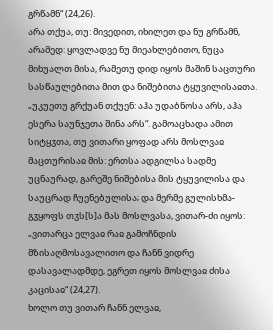გრწამნ“ (24,26).
არა თქუა, თუ: მივედით, იხილეთ და ნუ გრწამნ, არამედ: ყოვლადვე ნუ მიეახლებითო, ნუცა მიხუალთ მისა, რამეთუ დიდ იყოს მაშინ საცთური სასწაულებითა მით და ნიშებითა ტყუვილისაჲთა.
„უკუეთუ გრქუან თქუენ: აჰა უდაბნოსა არს, აჰა ესერა საუნჯეთა შინა არს“. გამოაცხადა ამით სიტყჳთა, თუ ვითარი ყოფად არს მოსლვაჲ მაცთურისაჲ მის: ერთსა ადგილსა სადმე უცნაურად, გარეშე ნიშებისა მის ტყუვილისა და საუცრად ჩუენებულისა; და მერმე გულისხმა-გჳყოფს თჳს[ს]ა მას მოსლვასა, ვითარ-ძი იყოს: „ვითარცა ელვაჲ რაჲ გამოჩნდის მზისაღმოსავალითო და ჩანნ ვიდრე დასავალადმდე, ეგრეთ იყოს მოსლვაჲ ძისა კაცისაჲ“ (24,27).
ხოლო თუ ვითარ ჩანნ ელვაჲ,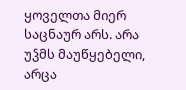ყოველთა მიერ საცნაურ არს. არა უჴმს მაუწყებელი, არცა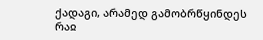ქადაგი, არამედ გამობრწყინდეს რაჲ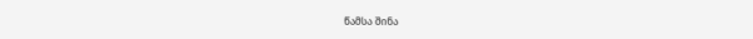წამსა შინა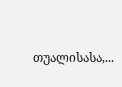თუალისასა,...